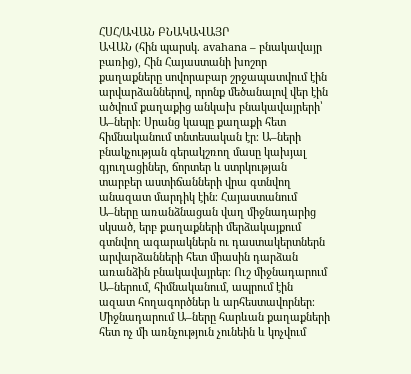ՀՍՀ/ԱՎԱՆ ԲՆԱԿԱՎԱՅՐ
ԱՎԱՆ (հին պարսկ. avahana – բնակավայր բառից), Հին Հայաստանի խոշոր քաղաքները սովորաբար շրջապատվում էին արվարձաններով, որոնք մեծանալով վեր էին ածվում քաղաքից անկախ բնակավայրերի՝ Ա–ների։ Սրանց կապը քաղաքի հետ հիմնականում տնտեսական էր։ Ա–ների բնակչության գերակշռող մասը կախյալ գյուղացիներ, ճորտեր և ստրկության տարբեր աստիճանների վրա գտնվող անազատ մարդիկ էին։ Հայաստանում Ա–ները առանձնացան վաղ միջնադարից սկսած, երբ քաղաքների մերձակայքում գտնվող ագարակներն ու դաստակերտներն արվարձանների հետ միասին դարձան առանձին բնակավայրեր։ Ուշ միջնադարում Ա–ներում, հիմնականում, ապրում էին ազատ հողագործներ և արհեստավորներ։ Միջնադարում Ա–ները հարևան քաղաքների հետ ոչ մի առնչություն չունեին և կոչվում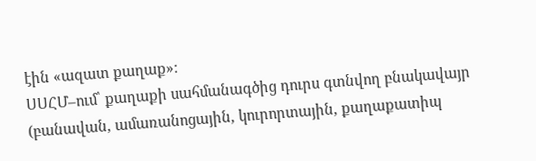էին «ազատ քաղաք»։
ՍՍՀՄ–ում՝ քաղաքի սահմանագծից դուրս գտնվող բնակավայր (բանավան, ամառանոցային, կուրորտային, քաղաքատիպ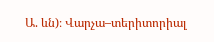Ա. ևն)։ Վարչա–տերիտորիալ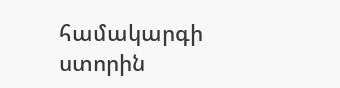համակարգի ստորին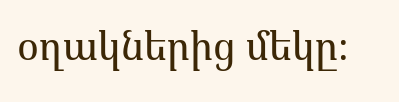օղակներից մեկը։